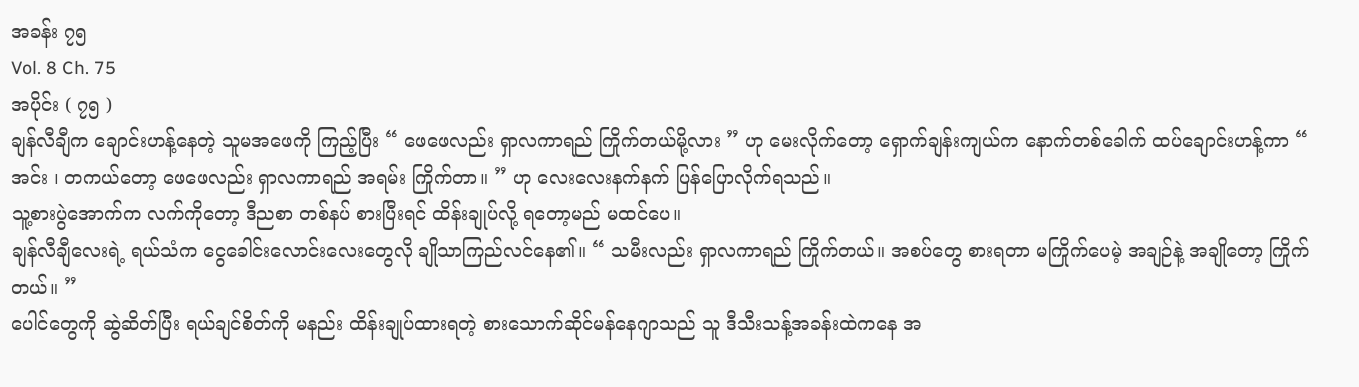အခန်း ၇၅
Vol. 8 Ch. 75
အပိုင်း ( ၇၅ )
ချန်လီချီက ချောင်းဟန့်နေတဲ့ သူမအဖေကို ကြည့်ပြီး “ ဖေဖေလည်း ရှာလကာရည် ကြိုက်တယ်မို့လား ” ဟု မေးလိုက်တော့ ရှောက်ချန်းကျယ်က နောက်တစ်ခေါက် ထပ်ချောင်းဟန့်ကာ “ အင်း ၊ တကယ်တော့ ဖေဖေလည်း ရှာလကာရည် အရမ်း ကြိုက်တာ။ ” ဟု လေးလေးနက်နက် ပြန်ပြောလိုက်ရသည်။
သူ့စားပွဲအောက်က လက်ကိုတော့ ဒီညစာ တစ်နပ် စားပြီးရင် ထိန်းချုပ်လို့ ရတော့မည် မထင်ပေ။
ချန်လီချီလေးရဲ့ ရယ်သံက ငွေခေါင်းလောင်းလေးတွေလို ချိုသာကြည်လင်နေ၏။ “ သမီးလည်း ရှာလကာရည် ကြိုက်တယ်။ အစပ်တွေ စားရတာ မကြိုက်ပေမဲ့ အချဉ်နဲ့ အချိုတော့ ကြိုက်တယ်။ ”
ပေါင်တွေကို ဆွဲဆိတ်ပြီး ရယ်ချင်စိတ်ကို မနည်း ထိန်းချုပ်ထားရတဲ့ စားသောက်ဆိုင်မန်နေဂျာသည် သူ ဒီသီးသန့်အခန်းထဲကနေ အ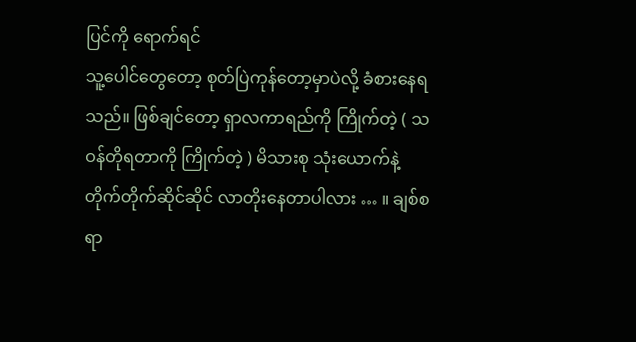ပြင်ကို ရောက်ရင်
သူ့ပေါင်တွေတော့ စုတ်ပြဲကုန်တော့မှာပဲလို့ ခံစားနေရသည်။ ဖြစ်ချင်တော့ ရှာလကာရည်ကို ကြိုက်တဲ့ ( သဝန်တိုရတာကို ကြိုက်တဲ့ ) မိသားစု သုံးယောက်နဲ့ တိုက်တိုက်ဆိုင်ဆိုင် လာတိုးနေတာပါလား … ။ ချစ်စရာ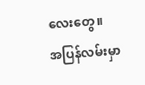လေးတွေ။
အပြန်လမ်းမှာ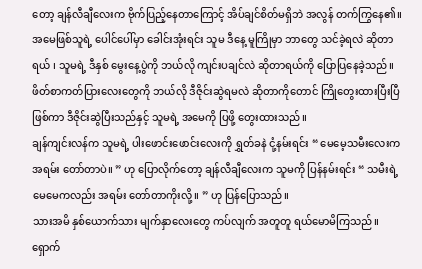တော့ ချန်လီချီလေးက ဗိုက်ပြည့်နေတာကြောင့် အိပ်ချင်စိတ်မရှိဘဲ အလွန် တက်ကြွနေ၏။ အမေဖြစ်သူရဲ့ ပေါင်ပေါ်မှာ ခေါင်းအုံးရင်း သူမ ဒီနေ့ မူကြိုမှာ ဘာတွေ သင်ခဲ့ရလဲ ဆိုတာရယ် ၊ သူမရဲ့ ဒီနှစ် မွေးနေ့ပွဲကို ဘယ်လို ကျင်းပချင်လဲ ဆိုတာရယ်ကို ပြောပြနေခဲ့သည်။ ဖိတ်စာကတ်ပြားလေးတွေကို ဘယ်လို ဒီဇိုင်းဆွဲရမလဲ ဆိုတာကိုတောင် ကြိုတွေးထားပြီးပြီ ဖြစ်ကာ ဒီဇိုင်းဆွဲပြီးသည်နှင့် သူမရဲ့ အမေကို ပြဖို့ တွေးထားသည်။
ချန်ကျင်းလန်က သူမရဲ့ ပါးဖောင်းဖောင်းလေးကို ရွှတ်ခနဲ ငုံ့နမ်းရင်း “ မေမေ့သမီးလေးက အရမ်း တော်တာပဲ။ ” ဟု ပြောလိုက်တော့ ချန်လီချီလေးက သူမကို ပြန်နမ်းရင်း “ သမီးရဲ့ မေမေကလည်း အရမ်း တော်တာကိုးလို့။ ” ဟု ပြန်ပြောသည်။
သားအမိ နှစ်ယောက်သား မျက်နှာလေးတွေ ကပ်လျက် အတူတူ ရယ်မောမိကြသည်။
ရှောက်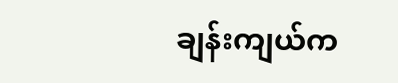ချန်းကျယ်က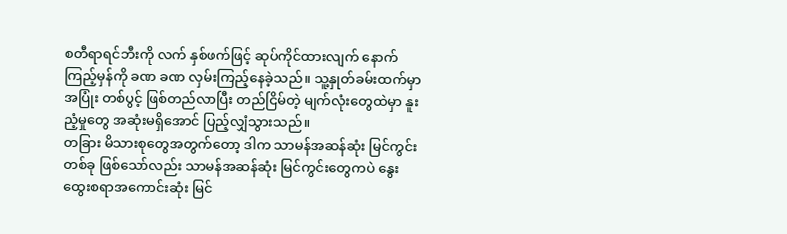စတီရာရင်ဘီးကို လက် နှစ်ဖက်ဖြင့် ဆုပ်ကိုင်ထားလျက် နောက်ကြည့်မှန်ကို ခဏ ခဏ လှမ်းကြည့်နေခဲ့သည်။ သူ့နှုတ်ခမ်းထက်မှာ အပြုံး တစ်ပွင့် ဖြစ်တည်လာပြီး တည်ငြိမ်တဲ့ မျက်လုံးတွေထဲမှာ နူးညံ့မှုတွေ အဆုံးမရှိအောင် ပြည့်လျှံသွားသည်။
တခြား မိသားစုတွေအတွက်တော့ ဒါက သာမန်အဆန်ဆုံး မြင်ကွင်း တစ်ခု ဖြစ်သော်လည်း သာမန်အဆန်ဆုံး မြင်ကွင်းတွေကပဲ နွေးထွေးစရာအကောင်းဆုံး မြင်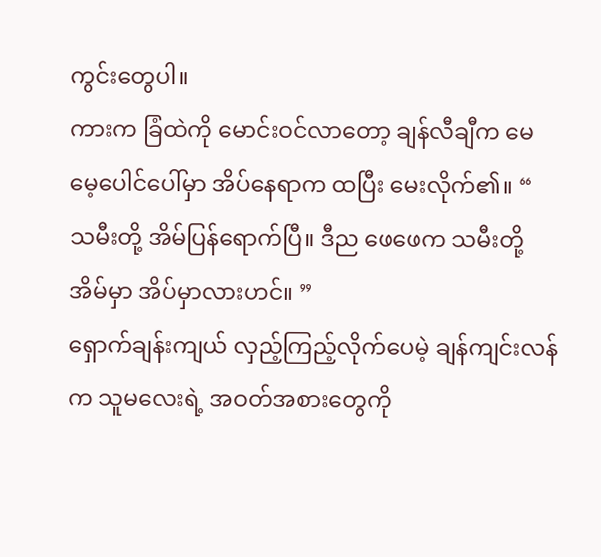ကွင်းတွေပါ။
ကားက ခြံထဲကို မောင်းဝင်လာတော့ ချန်လီချီက မေမေ့ပေါင်ပေါ်မှာ အိပ်နေရာက ထပြီး မေးလိုက်၏။ “ သမီးတို့ အိမ်ပြန်ရောက်ပြီ။ ဒီည ဖေဖေက သမီးတို့အိမ်မှာ အိပ်မှာလားဟင်။ ”
ရှောက်ချန်းကျယ် လှည့်ကြည့်လိုက်ပေမဲ့ ချန်ကျင်းလန်က သူမလေးရဲ့ အဝတ်အစားတွေကို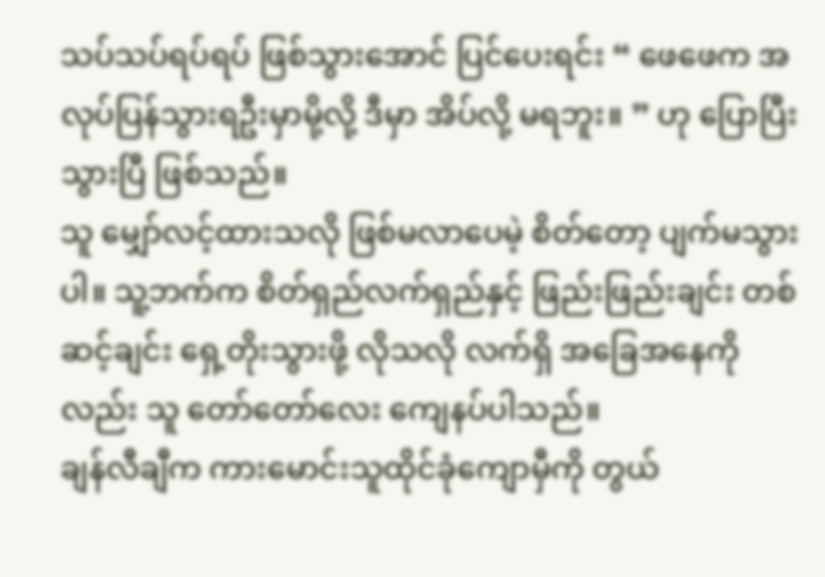သပ်သပ်ရပ်ရပ် ဖြစ်သွားအောင် ပြင်ပေးရင်း “ ဖေဖေက အလုပ်ပြန်သွားရဦးမှာမို့လို့ ဒီမှာ အိပ်လို့ မရဘူး။ ” ဟု ပြောပြီးသွားပြီ ဖြစ်သည်။
သူ မျှော်လင့်ထားသလို ဖြစ်မလာပေမဲ့ စိတ်တော့ ပျက်မသွားပါ။ သူ့ဘက်က စိတ်ရှည်လက်ရှည်နှင့် ဖြည်းဖြည်းချင်း တစ်ဆင့်ချင်း ရှေ့တိုးသွားဖို့ လိုသလို လက်ရှိ အခြေအနေကိုလည်း သူ တော်တော်လေး ကျေနပ်ပါသည်။
ချန်လီချီက ကားမောင်းသူထိုင်ခုံကျောမှီကို တွယ်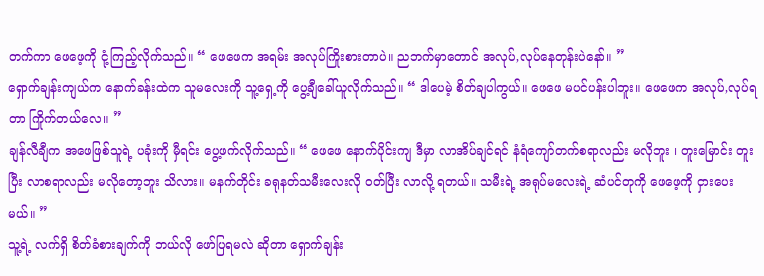တက်ကာ ဖေဖေ့ကို ငုံ့ကြည့်လိုက်သည်။ “ ဖေဖေက အရမ်း အလုပ်ကြိုးစားတာပဲ။ ညဘက်မှာတောင် အလုပ်,လုပ်နေတုန်းပဲနော်။ ”
ရှောက်ချန်းကျယ်က နောက်ခန်းထဲက သူမလေးကို သူ့ရှေ့ကို ပွေ့ချီခေါ်ယူလိုက်သည်။ “ ဒါပေမဲ့ စိတ်ချပါကွယ်။ ဖေဖေ မပင်ပန်းပါဘူး။ ဖေဖေက အလုပ်,လုပ်ရတာ ကြိုက်တယ်လေ။ ”
ချန်လီချီက အဖေဖြစ်သူရဲ့ ပခုံးကို မှီရင်း ပွေ့ဖက်လိုက်သည်။ “ ဖေဖေ နောက်ပိုင်းကျ ဒီမှာ လာအိပ်ချင်ရင် နံရံကျော်တက်စရာလည်း မလိုဘူး ၊ တူးမြောင်း တူးပြီး လာစရာလည်း မလိုတော့ဘူး သိလား။ မနက်တိုင်း ခရုနတ်သမီးလေးလို ဝတ်ပြီး လာလို့ ရတယ်။ သမီးရဲ့ အရုပ်မလေးရဲ့ ဆံပင်တုကို ဖေဖေ့ကို ငှားပေးမယ်။ ”
သူ့ရဲ့ လက်ရှိ စိတ်ခံစားချက်ကို ဘယ်လို ဖော်ပြရမလဲ ဆိုတာ ရှောက်ချန်း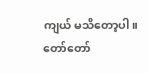ကျယ် မသိတော့ပါ။ တော်တော်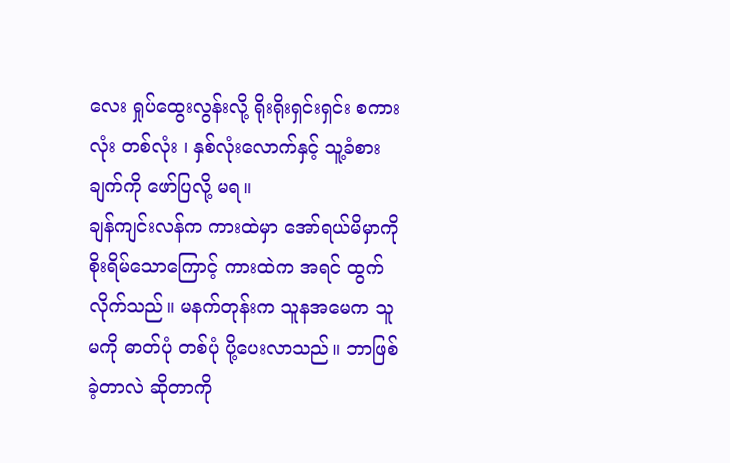လေး ရှုပ်ထွေးလွန်းလို့ ရိုးရိုးရှင်းရှင်း စကားလုံး တစ်လုံး ၊ နှစ်လုံးလောက်နှင့် သူ့ခံစားချက်ကို ဖော်ပြလို့ မရ။
ချန်ကျင်းလန်က ကားထဲမှာ အော်ရယ်မိမှာကို စိုးရိမ်သောကြောင့် ကားထဲက အရင် ထွက်လိုက်သည်။ မနက်တုန်းက သူနအမေက သူမကို ဓာတ်ပုံ တစ်ပုံ ပို့ပေးလာသည်။ ဘာဖြစ်ခဲ့တာလဲ ဆိုတာကို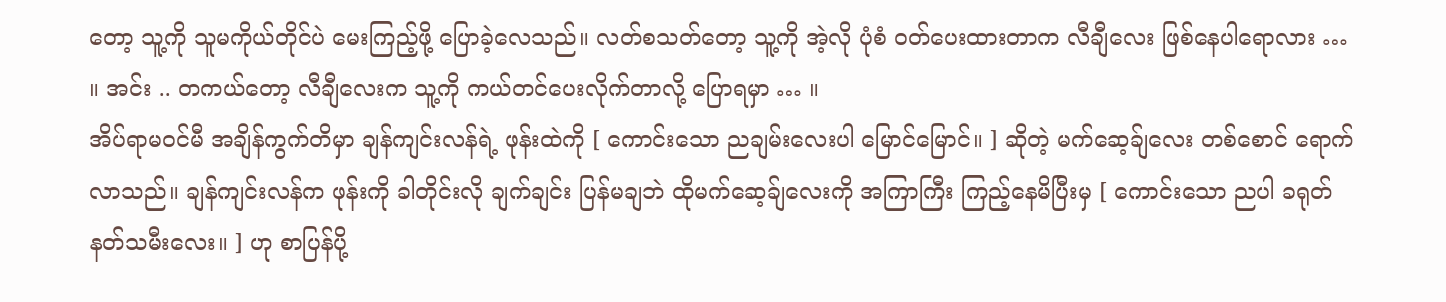တော့ သူ့ကို သူမကိုယ်တိုင်ပဲ မေးကြည့်ဖို့ ပြောခဲ့လေသည်။ လတ်စသတ်တော့ သူ့ကို အဲ့လို ပုံစံ ဝတ်ပေးထားတာက လီချီလေး ဖြစ်နေပါရောလား … ။ အင်း .. တကယ်တော့ လီချီလေးက သူ့ကို ကယ်တင်ပေးလိုက်တာလို့ ပြောရမှာ … ။
အိပ်ရာမဝင်မီ အချိန်ကွက်တိမှာ ချန်ကျင်းလန်ရဲ့ ဖုန်းထဲကို [ ကောင်းသော ညချမ်းလေးပါ မြောင်မြောင်။ ] ဆိုတဲ့ မက်ဆေ့ခ်ျလေး တစ်စောင် ရောက်လာသည်။ ချန်ကျင်းလန်က ဖုန်းကို ခါတိုင်းလို ချက်ချင်း ပြန်မချဘဲ ထိုမက်ဆေ့ခ်ျလေးကို အကြာကြီး ကြည့်နေမိပြီးမှ [ ကောင်းသော ညပါ ခရုတ်နတ်သမီးလေး။ ] ဟု စာပြန်ပို့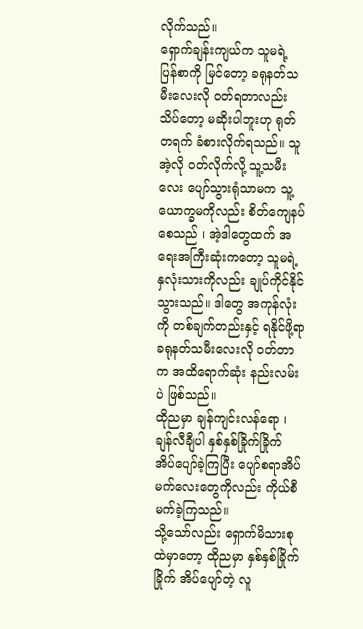လိုက်သည်။
ရှောက်ချန်းကျယ်က သူမရဲ့ ပြန်စာကို မြင်တော့ ခရုနတ်သမီးလေးလို ဝတ်ရတာလည်း သိပ်တော့ မဆိုးပါဘူးဟု ရုတ်တရက် ခံစားလိုက်ရသည်။ သူ အဲ့လို ဝတ်လိုက်လို့ သူ့သမီးလေး ပျော်သွားရုံသာမက သူ့ယောက္ခမကိုလည်း စိတ်ကျေနပ်စေသည် ၊ အဲ့ဒါတွေထက် အရေးအကြီးဆုံးကတော့ သူမရဲ့ နှလုံးသားကိုလည်း ချုပ်ကိုင်နိုင်သွားသည်။ ဒါတွေ အကုန်လုံးကို တစ်ချက်တည်းနှင့် ရနိုင်ဖို့ရာ ခရုနတ်သမီးလေးလို ဝတ်တာက အထိရောက်ဆုံး နည်းလမ်းပဲ ဖြစ်သည်။
ထိုညမှာ ချန်ကျင်းလန်ရော ၊ ချန်လီချီပါ နှစ်နှစ်ခြိုက်ခြိုက် အိပ်ပျော်ခဲ့ကြပြီး ပျော်စရာအိပ်မက်လေးတွေကိုလည်း ကိုယ်စီ မက်ခဲ့ကြသည်။
သို့သော်လည်း ရှောက်မိသားစုထဲမှာတော့ ထိုညမှာ နှစ်နှစ်ခြိုက်ခြိုက် အိပ်ပျော်တဲ့ လူ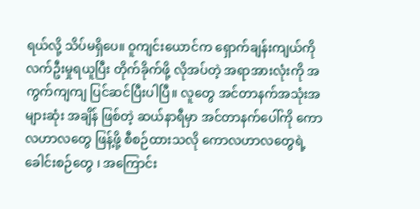ရယ်လို့ သိပ်မရှိပေ။ ဝူကျင်းယောင်က ရှောက်ချန်းကျယ်ကို လက်ဦးမှုရယူပြီး တိုက်ခိုက်ဖို့ လိုအပ်တဲ့ အရာအားလုံးကို အကွက်ကျကျ ပြင်ဆင်ပြီးပါပြီ။ လူတွေ အင်တာနက်အသုံးအများဆုံး အချိန် ဖြစ်တဲ့ ဆယ်နာရီမှာ အင်တာနက်ပေါ်ကို ကောလဟာလတွေ ဖြန့်ဖို့ စီစဉ်ထားသလို ကောလဟာလတွေရဲ့ ခေါင်းစဉ်တွေ ၊ အကြောင်း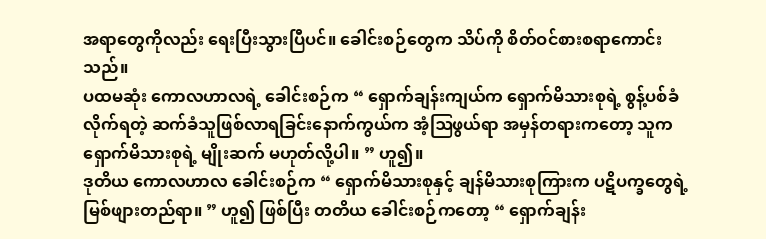အရာတွေကိုလည်း ရေးပြီးသွားပြီပင်။ ခေါင်းစဉ်တွေက သိပ်ကို စိတ်ဝင်စားစရာကောင်းသည်။
ပထမဆုံး ကောလဟာလရဲ့ ခေါင်းစဉ်က “ ရှောက်ချန်းကျယ်က ရှောက်မိသားစုရဲ့ စွန့်ပစ်ခံလိုက်ရတဲ့ ဆက်ခံသူဖြစ်လာရခြင်းနောက်ကွယ်က အံ့ဩဖွယ်ရာ အမှန်တရားကတော့ သူက ရှောက်မိသားစုရဲ့ မျိုးဆက် မဟုတ်လို့ပါ။ ” ဟူ၍။
ဒုတိယ ကောလဟာလ ခေါင်းစဉ်က “ ရှောက်မိသားစုနှင့် ချန်မိသားစုကြားက ပဋိပက္ခတွေရဲ့ မြစ်ဖျားတည်ရာ။ ” ဟူ၍ ဖြစ်ပြီး တတိယ ခေါင်းစဉ်ကတော့ “ ရှောက်ချန်း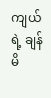ကျယ်ရဲ့ ချန်မိ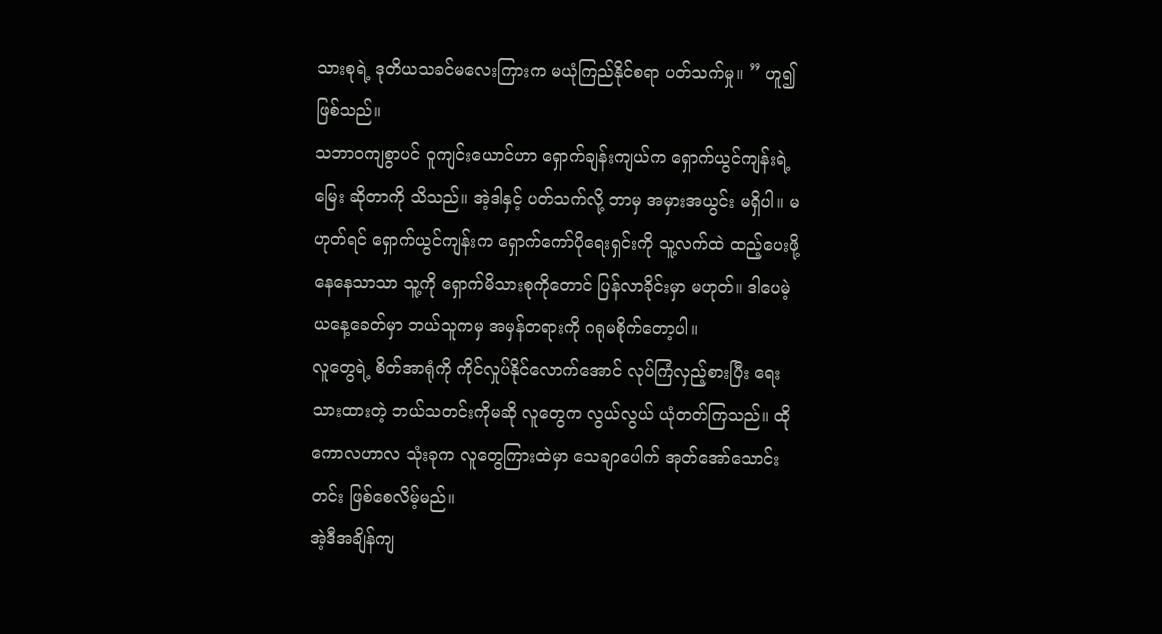သားစုရဲ့ ဒုတိယသခင်မလေးကြားက မယုံကြည်နိုင်စရာ ပတ်သက်မှု။ ” ဟူ၍ ဖြစ်သည်။
သဘာဝကျစွာပင် ဝူကျင်းယောင်ဟာ ရှောက်ချန်းကျယ်က ရှောက်ယွင်ကျန်းရဲ့ မြေး ဆိုတာကို သိသည်။ အဲ့ဒါနှင့် ပတ်သက်လို့ ဘာမှ အမှားအယွင်း မရှိပါ။ မဟုတ်ရင် ရှောက်ယွင်ကျန်းက ရှောက်ကော်ပိုရေးရှင်းကို သူ့လက်ထဲ ထည့်ပေးဖို့ နေနေသာသာ သူ့ကို ရှောက်မိသားစုကိုတောင် ပြန်လာခိုင်းမှာ မဟုတ်။ ဒါပေမဲ့ ယနေ့ခေတ်မှာ ဘယ်သူကမှ အမှန်တရားကို ဂရုမစိုက်တော့ပါ။
လူတွေရဲ့ စိတ်အာရုံကို ကိုင်လှုပ်နိုင်လောက်အောင် လုပ်ကြံလှည့်စားပြီး ရေးသားထားတဲ့ ဘယ်သတင်းကိုမဆို လူတွေက လွယ်လွယ် ယုံတတ်ကြသည်။ ထိုကောလဟာလ သုံးခုက လူတွေကြားထဲမှာ သေချာပေါက် အုတ်အော်သောင်းတင်း ဖြစ်စေလိမ့်မည်။
အဲ့ဒီအချိန်ကျ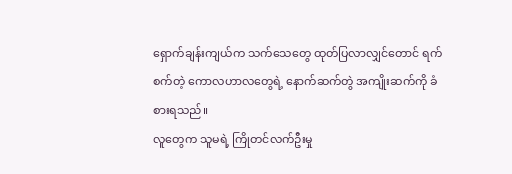ရှောက်ချန်းကျယ်က သက်သေတွေ ထုတ်ပြလာလျှင်တောင် ရက်စက်တဲ့ ကောလဟာလတွေရဲ့ နောက်ဆက်တွဲ အကျိုးဆက်ကို ခံစားရသည်။
လူတွေက သူမရဲ့ ကြိုတင်လက်ဦးမှု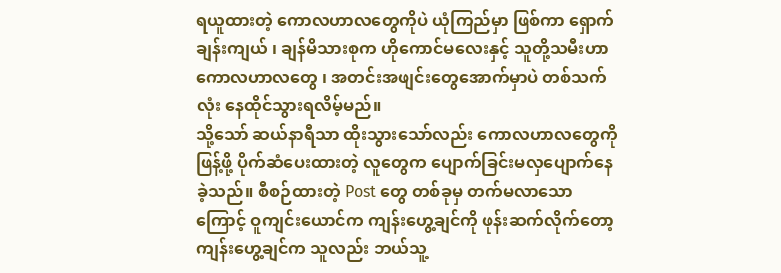ရယူထားတဲ့ ကောလဟာလတွေကိုပဲ ယုံကြည်မှာ ဖြစ်ကာ ရှောက်ချန်းကျယ် ၊ ချန်မိသားစုက ဟိုကောင်မလေးနှင့် သူတို့သမီးဟာ ကောလဟာလတွေ ၊ အတင်းအဖျင်းတွေအောက်မှာပဲ တစ်သက်လုံး နေထိုင်သွားရလိမ့်မည်။
သို့သော် ဆယ်နာရီသာ ထိုးသွားသော်လည်း ကောလဟာလတွေကို ဖြန့်ဖို့ ပိုက်ဆံပေးထားတဲ့ လူတွေက ပျောက်ခြင်းမလှပျောက်နေခဲ့သည်။ စီစဉ်ထားတဲ့ Post တွေ တစ်ခုမှ တက်မလာသောကြောင့် ဝူကျင်းယောင်က ကျန်းဟွေ့ချင်ကို ဖုန်းဆက်လိုက်တော့ ကျန်းဟွေ့ချင်က သူလည်း ဘယ်သူ့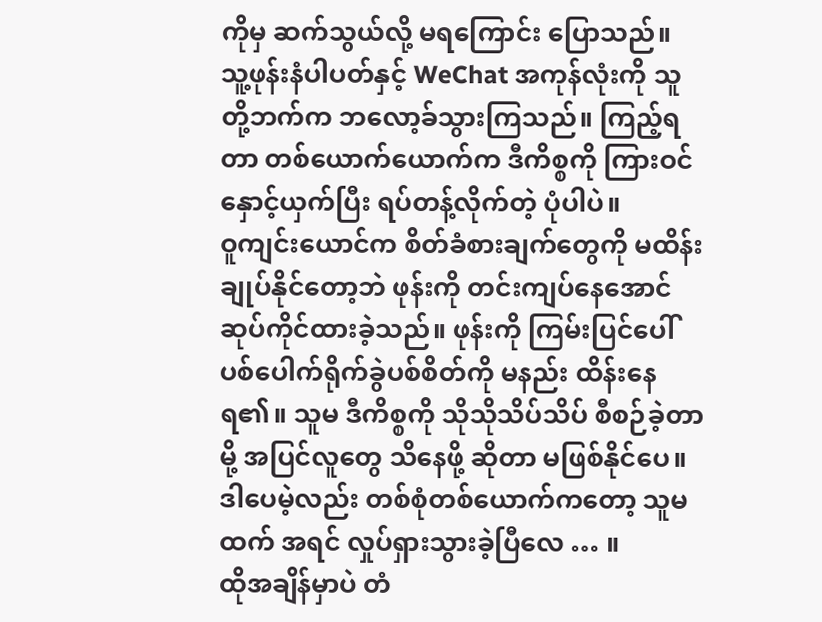ကိုမှ ဆက်သွယ်လို့ မရကြောင်း ပြောသည်။
သူ့ဖုန်းနံပါပတ်နှင့် WeChat အကုန်လုံးကို သူတို့ဘက်က ဘလော့ခ်သွားကြသည်။ ကြည့်ရတာ တစ်ယောက်ယောက်က ဒီကိစ္စကို ကြားဝင်နှောင့်ယှက်ပြီး ရပ်တန့်လိုက်တဲ့ ပုံပါပဲ။
ဝူကျင်းယောင်က စိတ်ခံစားချက်တွေကို မထိန်းချုပ်နိုင်တော့ဘဲ ဖုန်းကို တင်းကျပ်နေအောင် ဆုပ်ကိုင်ထားခဲ့သည်။ ဖုန်းကို ကြမ်းပြင်ပေါ် ပစ်ပေါက်ရိုက်ခွဲပစ်စိတ်ကို မနည်း ထိန်းနေရ၏။ သူမ ဒီကိစ္စကို သိုသိုသိပ်သိပ် စီစဉ်ခဲ့တာမို့ အပြင်လူတွေ သိနေဖို့ ဆိုတာ မဖြစ်နိုင်ပေ။ ဒါပေမဲ့လည်း တစ်စုံတစ်ယောက်ကတော့ သူမထက် အရင် လှုပ်ရှားသွားခဲ့ပြီလေ … ။
ထိုအချိန်မှာပဲ တံ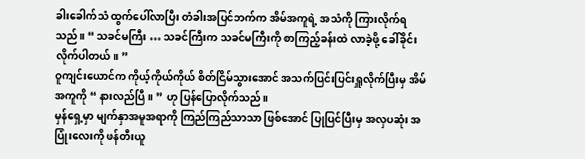ခါးခေါက်သံ ထွက်ပေါ်လာပြီး တံခါးအပြင်ဘက်က အိမ်အကူရဲ့ အသံကို ကြားလိုက်ရသည်။ “ သခင်မကြီး … သခင်ကြီးက သခင်မကြီးကို စာကြည့်ခန်းထဲ လာခဲ့ဖို့ ခေါ်ခိုင်းလိုက်ပါတယ်။ ”
ဝူကျင်းယောင်က ကိုယ့်ကိုယ်ကိုယ် စိတ်ငြိမ်သွားအောင် အသက်ပြင်းပြင်းရှူလိုက်ပြီးမှ အိမ်အကူကို “ နားလည်ပြီ။ ” ဟု ပြန်ပြောလိုက်သည်။
မှန်ရှေ့မှာ မျက်နှာအမူအရာကို ကြည်ကြည်သာသာ ဖြစ်အောင် ပြုပြင်ပြီးမှ အလှပဆုံး အပြုံးလေးကို ဖန်တီးယူ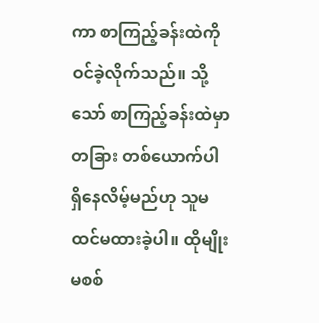ကာ စာကြည့်ခန်းထဲကို ဝင်ခဲ့လိုက်သည်။ သို့သော် စာကြည့်ခန်းထဲမှာ တခြား တစ်ယောက်ပါ ရှိနေလိမ့်မည်ဟု သူမ ထင်မထားခဲ့ပါ။ ထိုမျိုးမစစ်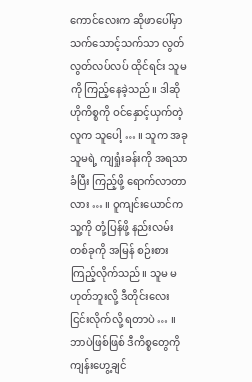ကောင်လေးက ဆိုဖာပေါ်မှာ သက်သောင့်သက်သာ လွတ်လွတ်လပ်လပ် ထိုင်ရင်း သူမကို ကြည့်နေခဲ့သည်။ ဒါဆို ဟိုကိစ္စကို ဝင်နှောင့်ယှက်တဲ့ လူက သူပေါ့ … ။ သူက အခု သူမရဲ့ ကျရှုံးခန်းကို အရသာခံပြီး ကြည့်ဖို့ ရောက်လာတာလား … ။ ဝူကျင်းယောင်က သူ့ကို တုံ့ပြန်ဖို့ နည်းလမ်း တစ်ခုကို အမြန် စဉ်းစားကြည့်လိုက်သည်။ သူမ မဟုတ်ဘူးလို့ ဒီတိုင်းလေး ငြင်းလိုက်လို့ ရတာပဲ … ။ ဘာပဲဖြစ်ဖြစ် ဒီကိစ္စတွေကို ကျန်းဟွေ့ချင်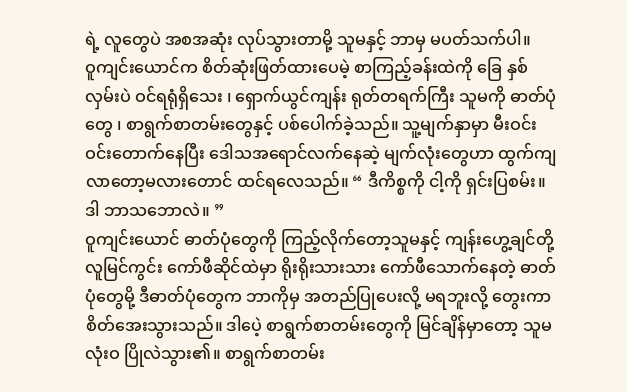ရဲ့ လူတွေပဲ အစအဆုံး လုပ်သွားတာမို့ သူမနှင့် ဘာမှ မပတ်သက်ပါ။
ဝူကျင်းယောင်က စိတ်ဆုံးဖြတ်ထားပေမဲ့ စာကြည့်ခန်းထဲကို ခြေ နှစ်လှမ်းပဲ ဝင်ရရုံရှိသေး ၊ ရှောက်ယွင်ကျန်း ရုတ်တရက်ကြီး သူမကို ဓာတ်ပုံတွေ ၊ စာရွက်စာတမ်းတွေနှင့် ပစ်ပေါက်ခဲ့သည်။ သူ့မျက်နှာမှာ မီးဝင်းဝင်းတောက်နေပြီး ဒေါသအရောင်လက်နေဆဲ့ မျက်လုံးတွေဟာ ထွက်ကျလာတော့မလားတောင် ထင်ရလေသည်။ “ ဒီကိစ္စကို ငါ့ကို ရှင်းပြစမ်း။ ဒါ ဘာသဘောလဲ။ ”
ဝူကျင်းယောင် ဓာတ်ပုံတွေကို ကြည့်လိုက်တော့သူမနှင့် ကျန်းဟွေ့ချင်တို့ လူမြင်ကွင်း ကော်ဖီဆိုင်ထဲမှာ ရိုးရိုးသားသား ကော်ဖီသောက်နေတဲ့ ဓာတ်ပုံတွေမို့ ဒီဓာတ်ပုံတွေက ဘာကိုမှ အတည်ပြုပေးလို့ မရဘူးလို့ တွေးကာ စိတ်အေးသွားသည်။ ဒါပေဲ့ စာရွက်စာတမ်းတွေကို မြင်ချိန်မှာတော့ သူမ လုံးဝ ပြိုလဲသွား၏။ စာရွက်စာတမ်း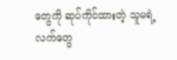တွေကို ဆုပ်ကိုင်ထားတဲ့ သူမရဲ့ လက်တွေ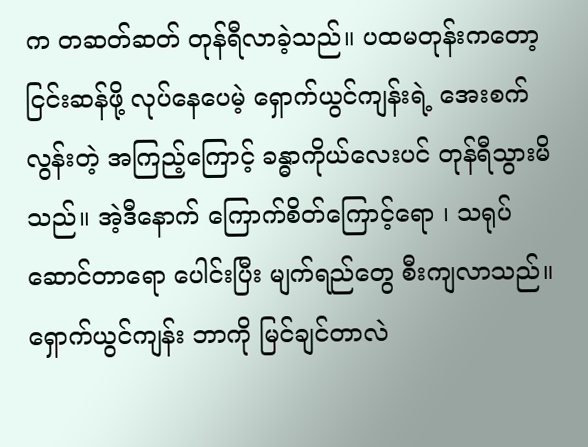က တဆတ်ဆတ် တုန်ရီလာခဲ့သည်။ ပထမတုန်းကတော့ ငြင်းဆန်ဖို့ လုပ်နေပေမဲ့ ရှောက်ယွင်ကျန်းရဲ့ အေးစက်လွန်းတဲ့ အကြည့်ကြောင့် ခန္ဓာကိုယ်လေးပင် တုန်ရီသွားမိသည်။ အဲ့ဒီနောက် ကြောက်စိတ်ကြောင့်ရော ၊ သရုပ်ဆောင်တာရော ပေါင်းပြီး မျက်ရည်တွေ စီးကျလာသည်။
ရှောက်ယွင်ကျန်း ဘာကို မြင်ချင်တာလဲ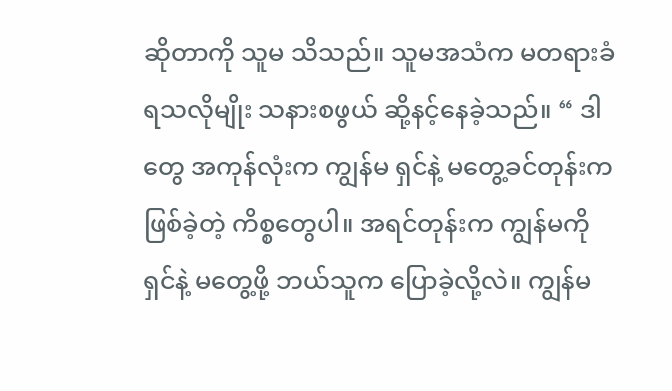ဆိုတာကို သူမ သိသည်။ သူမအသံက မတရားခံရသလိုမျိုး သနားစဖွယ် ဆို့နင့်နေခဲ့သည်။ “ ဒါတွေ အကုန်လုံးက ကျွန်မ ရှင်နဲ့ မတွေ့ခင်တုန်းက ဖြစ်ခဲ့တဲ့ ကိစ္စတွေပါ။ အရင်တုန်းက ကျွန်မကို ရှင်နဲ့ မတွေ့ဖို့ ဘယ်သူက ပြောခဲ့လို့လဲ။ ကျွန်မ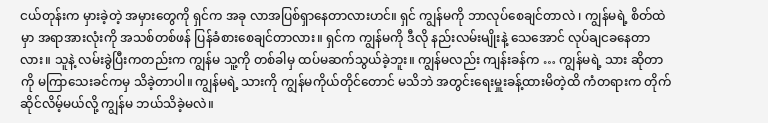ငယ်တုန်းက မှားခဲ့တဲ့ အမှားတွေကို ရှင်က အခု လာအပြစ်ရှာနေတာလားဟင်။ ရှင် ကျွန်မကို ဘာလုပ်စေချင်တာလဲ ၊ ကျွန်မရဲ့ စိတ်ထဲမှာ အရာအားလုံးကို အသစ်တစ်ဖန် ပြန်ခံစားစေချင်တာလား။ ရှင်က ကျွန်မကို ဒီလို နည်းလမ်းမျိုးနဲ့ သေအောင် လုပ်ချငခနေတာလား။ သူနဲ့ လမ်းခွဲပြီးကတည်းက ကျွန်မ သူ့ကို တစ်ခါမှ ထပ်မဆက်သွယ်ခဲ့ဘူး။ ကျွန်မလည်း ကျန်းခန်က … ကျွန်မရဲ့ သား ဆိုတာကို မကြာသေးခင်ကမှ သိခဲ့တာပါ။ ကျွန်မရဲ့ သားကို ကျွန်မကိုယ်တိုင်တောင် မသိဘဲ အတွင်းရေးမှူးခန့်ထားမိတဲ့ထိ ကံတရားက တိုက်ဆိုင်လိမ့်မယ်လို့ ကျွန်မ ဘယ်သိခဲ့မလဲ။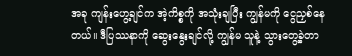အခု ကျန်းဟွေ့ချင်က အဲ့ကိစ္စကို အသုံးချပြီး ကျွန်မကို ငွေညှစ်နေတယ်။ ဒီပြဿနာကို ဆွေးနွေးချင်လို့ ကျွန်မ သူနဲ့ သွားတွေ့ခဲ့တာ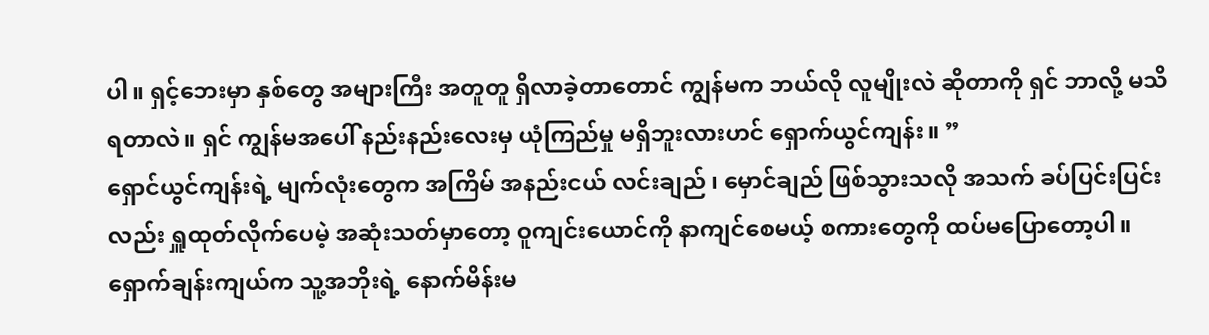ပါ။ ရှင့်ဘေးမှာ နှစ်တွေ အများကြီး အတူတူ ရှိလာခဲ့တာတောင် ကျွန်မက ဘယ်လို လူမျိုးလဲ ဆိုတာကို ရှင် ဘာလို့ မသိရတာလဲ။ ရှင် ကျွန်မအပေါ် နည်းနည်းလေးမှ ယုံကြည်မှု မရှိဘူးလားဟင် ရှောက်ယွင်ကျန်း။ ”
ရှောင်ယွင်ကျန်းရဲ့ မျက်လုံးတွေက အကြိမ် အနည်းငယ် လင်းချည် ၊ မှောင်ချည် ဖြစ်သွားသလို အသက် ခပ်ပြင်းပြင်းလည်း ရှူထုတ်လိုက်ပေမဲ့ အဆုံးသတ်မှာတော့ ဝူကျင်းယောင်ကို နာကျင်စေမယ့် စကားတွေကို ထပ်မပြောတော့ပါ။
ရှောက်ချန်းကျယ်က သူ့အဘိုးရဲ့ နောက်မိန်းမ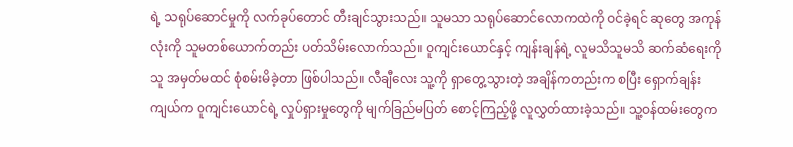ရဲ့ သရုပ်ဆောင်မှုကို လက်ခုပ်တောင် တီးချင်သွားသည်။ သူမသာ သရုပ်ဆောင်လောကထဲကို ဝင်ခဲ့ရင် ဆုတွေ အကုန်လုံးကို သူမတစ်ယောက်တည်း ပတ်သိမ်းလောက်သည်။ ဝူကျင်းယောင်နှင့် ကျန်းချန်ရဲ့ လူမသိသူမသိ ဆက်ဆံရေးကို သူ အမှတ်မထင် စုံစမ်းမိခဲ့တာ ဖြစ်ပါသည်။ လီချီလေး သူ့ကို ရှာတွေ့သွားတဲ့ အချိန်ကတည်းက စပြီး ရှောက်ချန်းကျယ်က ဝူကျင်းယောင်ရဲ့ လှုပ်ရှားမှုတွေကို မျက်ခြည်မပြတ် စောင့်ကြည့်ဖို့ လူလွှတ်ထားခဲ့သည်။ သူ့ဝန်ထမ်းတွေက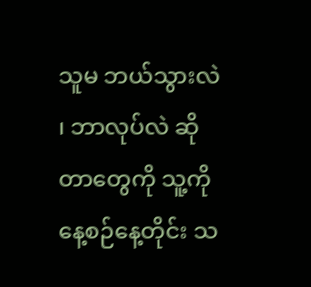သူမ ဘယ်သွားလဲ ၊ ဘာလုပ်လဲ ဆိုတာတွေကို သူ့ကို နေ့စဉ်နေ့တိုင်း သ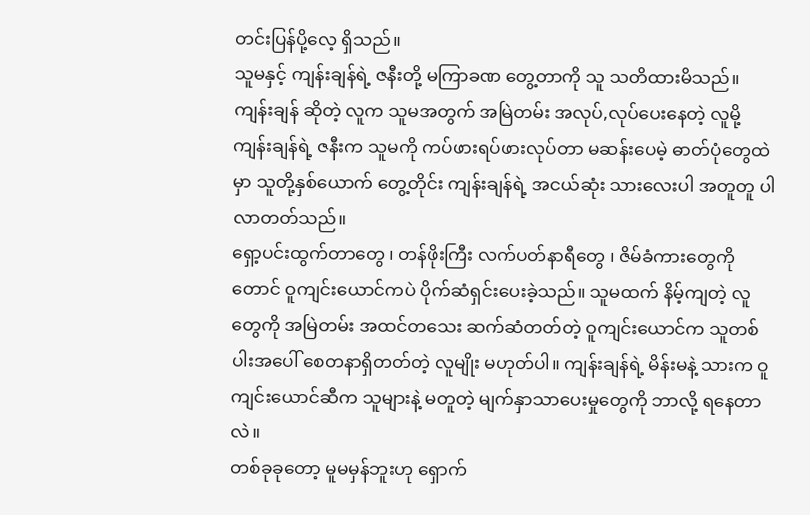တင်းပြန်ပို့လေ့ ရှိသည်။
သူမနှင့် ကျန်းချန်ရဲ့ ဇနီးတို့ မကြာခဏ တွေ့တာကို သူ သတိထားမိသည်။ ကျန်းချန် ဆိုတဲ့ လူက သူမအတွက် အမြဲတမ်း အလုပ်,လုပ်ပေးနေတဲ့ လူမို့ ကျန်းချန်ရဲ့ ဇနီးက သူမကို ကပ်ဖားရပ်ဖားလုပ်တာ မဆန်းပေမဲ့ ဓာတ်ပုံတွေထဲမှာ သူတို့နှစ်ယောက် တွေ့တိုင်း ကျန်းချန်ရဲ့ အငယ်ဆုံး သားလေးပါ အတူတူ ပါလာတတ်သည်။
ရှော့ပင်းထွက်တာတွေ ၊ တန်ဖိုးကြီး လက်ပတ်နာရီတွေ ၊ ဇိမ်ခံကားတွေကိုတောင် ဝူကျင်းယောင်ကပဲ ပိုက်ဆံရှင်းပေးခဲ့သည်။ သူမထက် နိမ့်ကျတဲ့ လူတွေကို အမြဲတမ်း အထင်တသေး ဆက်ဆံတတ်တဲ့ ဝူကျင်းယောင်က သူတစ်ပါးအပေါ် စေတနာရှိတတ်တဲ့ လူမျိုး မဟုတ်ပါ။ ကျန်းချန်ရဲ့ မိန်းမနဲ့ သားက ဝူကျင်းယောင်ဆီက သူများနဲ့ မတူတဲ့ မျက်နှာသာပေးမှုတွေကို ဘာလို့ ရနေတာလဲ။
တစ်ခုခုတော့ မူမမှန်ဘူးဟု ရှောက်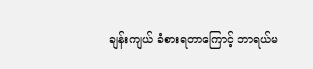ချန်းကျယ် ခံစားရတာကြောင့် ဘာရယ်မ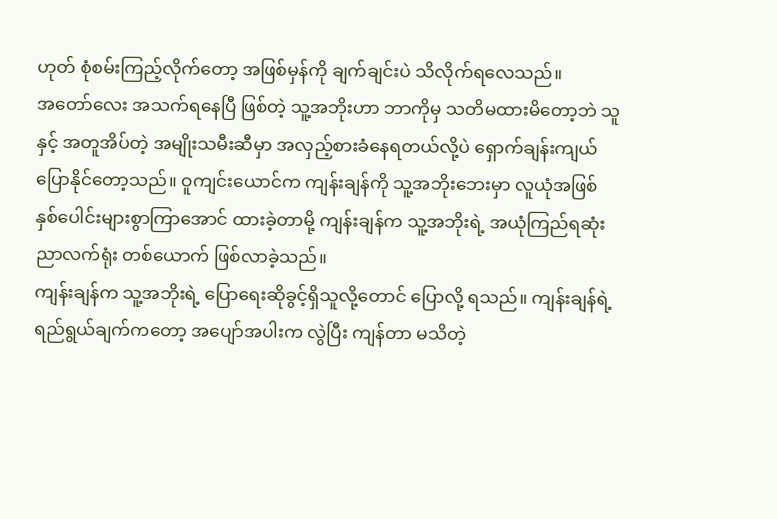ဟုတ် စုံစမ်းကြည့်လိုက်တော့ အဖြစ်မှန်ကို ချက်ချင်းပဲ သိလိုက်ရလေသည်။
အတော်လေး အသက်ရနေပြီ ဖြစ်တဲ့ သူ့အဘိုးဟာ ဘာကိုမှ သတိမထားမိတော့ဘဲ သူနှင့် အတူအိပ်တဲ့ အမျိုးသမီးဆီမှာ အလှည့်စားခံနေရတယ်လို့ပဲ ရှောက်ချန်းကျယ် ပြောနိုင်တော့သည်။ ဝူကျင်းယောင်က ကျန်းချန်ကို သူ့အဘိုးဘေးမှာ လူယုံအဖြစ် နှစ်ပေါင်းများစွာကြာအောင် ထားခဲ့တာမို့ ကျန်းချန်က သူ့အဘိုးရဲ့ အယုံကြည်ရဆုံး ညာလက်ရုံး တစ်ယောက် ဖြစ်လာခဲ့သည်။
ကျန်းချန်က သူ့အဘိုးရဲ့ ပြောရေးဆိုခွင့်ရှိသူလို့တောင် ပြောလို့ ရသည်။ ကျန်းချန်ရဲ့ ရည်ရွယ်ချက်ကတော့ အပျော်အပါးက လွဲပြီး ကျန်တာ မသိတဲ့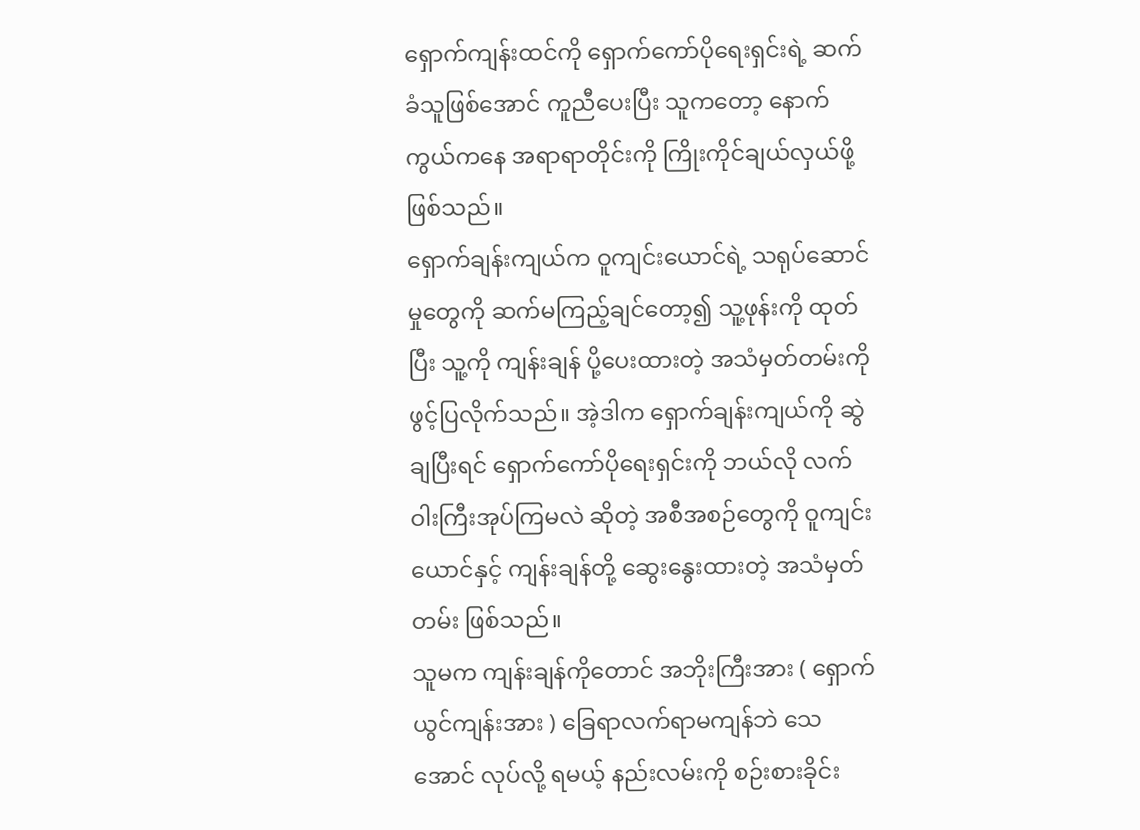ရှောက်ကျန်းထင်ကို ရှောက်ကော်ပိုရေးရှင်းရဲ့ ဆက်ခံသူဖြစ်အောင် ကူညီပေးပြီး သူကတော့ နောက်ကွယ်ကနေ အရာရာတိုင်းကို ကြိုးကိုင်ချယ်လှယ်ဖို့ ဖြစ်သည်။
ရှောက်ချန်းကျယ်က ဝူကျင်းယောင်ရဲ့ သရုပ်ဆောင်မှုတွေကို ဆက်မကြည့်ချင်တော့၍ သူ့ဖုန်းကို ထုတ်ပြီး သူ့ကို ကျန်းချန် ပို့ပေးထားတဲ့ အသံမှတ်တမ်းကို ဖွင့်ပြလိုက်သည်။ အဲ့ဒါက ရှောက်ချန်းကျယ်ကို ဆွဲချပြီးရင် ရှောက်ကော်ပိုရေးရှင်းကို ဘယ်လို လက်ဝါးကြီးအုပ်ကြမလဲ ဆိုတဲ့ အစီအစဉ်တွေကို ဝူကျင်းယောင်နှင့် ကျန်းချန်တို့ ဆွေးနွေးထားတဲ့ အသံမှတ်တမ်း ဖြစ်သည်။
သူမက ကျန်းချန်ကိုတောင် အဘိုးကြီးအား ( ရှောက်ယွင်ကျန်းအား ) ခြေရာလက်ရာမကျန်ဘဲ သေအောင် လုပ်လို့ ရမယ့် နည်းလမ်းကို စဉ်းစားခိုင်း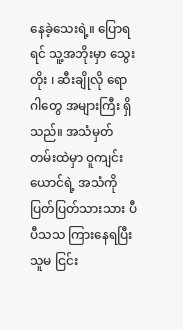နေခဲ့သေးရဲ့။ ပြောရရင် သူ့အဘိုးမှာ သွေးတိုး ၊ ဆီးချိုလို ရောဂါတွေ အများကြီး ရှိသည်။ အသံမှတ်တမ်းထဲမှာ ဝူကျင်းယောင်ရဲ့ အသံကို ပြတ်ပြတ်သားသား ပီပီသသ ကြားနေရပြီး သူမ ငြင်း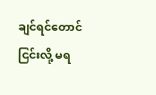ချင်ရင်တောင် ငြင်းလို့ မရ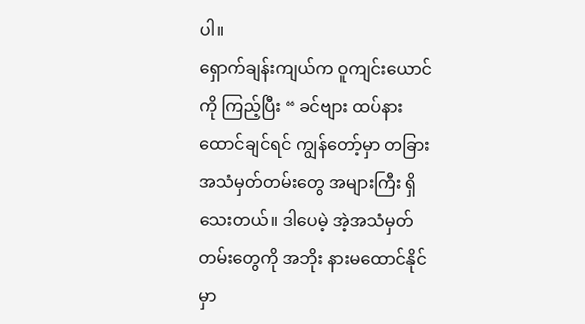ပါ။
ရှောက်ချန်းကျယ်က ဝူကျင်းယောင်ကို ကြည့်ပြီး “ ခင်ဗျား ထပ်နားထောင်ချင်ရင် ကျွန်တော့်မှာ တခြား အသံမှတ်တမ်းတွေ အများကြီး ရှိသေးတယ်။ ဒါပေမဲ့ အဲ့အသံမှတ်တမ်းတွေကို အဘိုး နားမထောင်နိုင်မှာ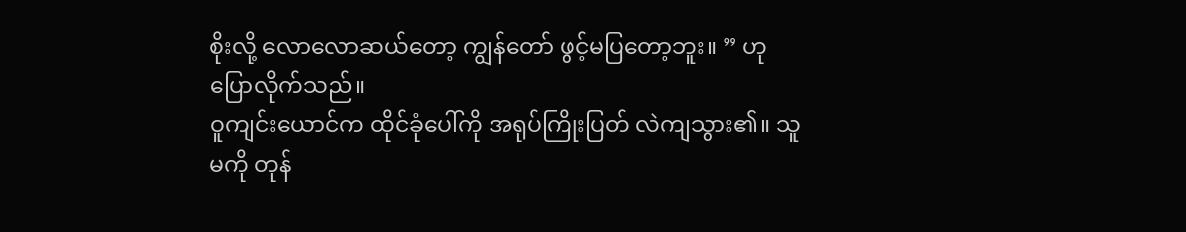စိုးလို့ လောလောဆယ်တော့ ကျွန်တော် ဖွင့်မပြတော့ဘူး။ ” ဟု ပြောလိုက်သည်။
ဝူကျင်းယောင်က ထိုင်ခုံပေါ်ကို အရုပ်ကြိုးပြတ် လဲကျသွား၏။ သူမကို တုန်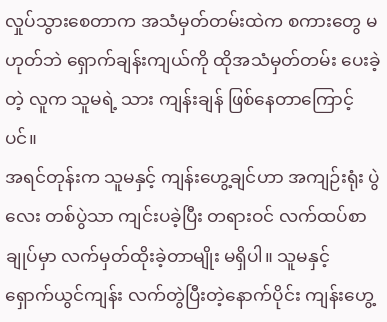လှုပ်သွားစေတာက အသံမှတ်တမ်းထဲက စကားတွေ မဟုတ်ဘဲ ရှောက်ချန်းကျယ်ကို ထိုအသံမှတ်တမ်း ပေးခဲ့တဲ့ လူက သူမရဲ့ သား ကျန်းချန် ဖြစ်နေတာကြောင့်ပင်။
အရင်တုန်းက သူမနှင့် ကျန်းဟွေ့ချင်ဟာ အကျဉ်းရုံး ပွဲလေး တစ်ပွဲသာ ကျင်းပခဲ့ပြီး တရားဝင် လက်ထပ်စာချုပ်မှာ လက်မှတ်ထိုးခဲ့တာမျိုး မရှိပါ။ သူမနှင့် ရှောက်ယွင်ကျန်း လက်တွဲပြီးတဲ့နောက်ပိုင်း ကျန်းဟွေ့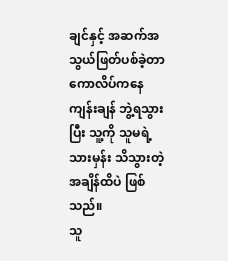ချင်နှင့် အဆက်အသွယ်ဖြတ်ပစ်ခဲ့တာ ကောလိပ်ကနေ ကျန်းချန် ဘွဲ့ရသွားပြီး သူ့ကို သူမရဲ့ သားမှန်း သိသွားတဲ့ အချိန်ထိပဲ ဖြစ်သည်။
သူ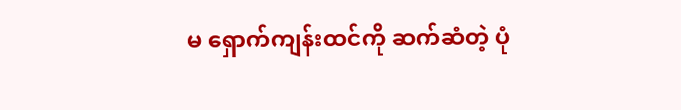မ ရှောက်ကျန်းထင်ကို ဆက်ဆံတဲ့ ပုံ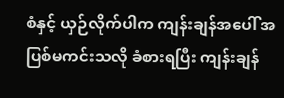စံနှင့် ယှဉ်လိုက်ပါက ကျန်းချန်အပေါ် အပြစ်မကင်းသလို ခံစားရပြီး ကျန်းချန်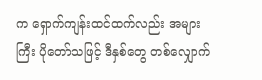က ရှောက်ကျန်းထင်ထက်လည်း အများကြီး ပိုတော်သဖြင့် ဒီနှစ်တွေ တစ်လျှောက်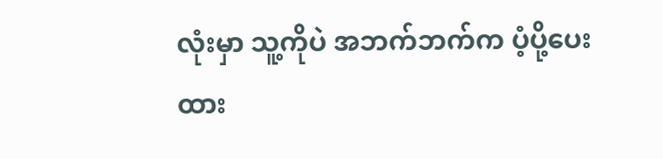လုံးမှာ သူ့ကိုပဲ အဘက်ဘက်က ပံ့ပို့ပေးထား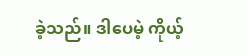ခဲ့သည်။ ဒါပေမဲ့ ကိုယ့်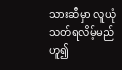သားဆီမှာ လူယုံသတ်ရလိမ့်မည် ဟူ၍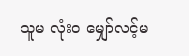သူမ လုံးဝ မျှော်လင့်မ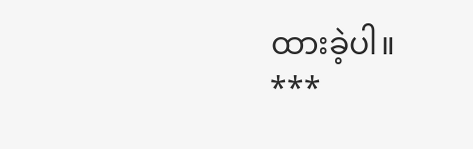ထားခဲ့ပါ။
***